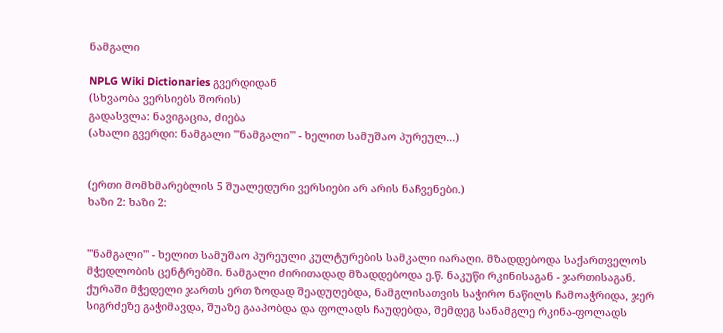ნამგალი

NPLG Wiki Dictionaries გვერდიდან
(სხვაობა ვერსიებს შორის)
გადასვლა: ნავიგაცია, ძიება
(ახალი გვერდი: ნამგალი '''ნამგალი''' - ხელით სამუშაო პურეულ...)


(ერთი მომხმარებლის 5 შუალედური ვერსიები არ არის ნაჩვენები.)
ხაზი 2: ხაზი 2:


'''ნამგალი''' - ხელით სამუშაო პურეული კულტურების სამკალი იარაღი. მზადდებოდა საქართველოს მჭედლობის ცენტრებში. ნამგალი ძირითადად მზადდებოდა ე.წ. ნაკუწი რკინისაგან - ჯართისაგან. ქურაში მჭედელი ჯართს ერთ ზოდად შეადუღებდა, ნამგლისათვის საჭირო ნაწილს ჩამოაჭრიდა, ჯერ სიგრძეზე გაჭიმავდა, შუაზე გააპობდა და ფოლადს ჩაუდებდა, შემდეგ სანამგლე რკინა-ფოლადს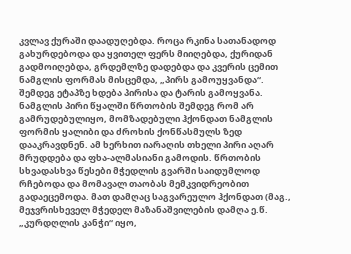კვლავ ქურაში დაადუღებდა. როცა რკინა სათანადოდ გახურდებოდა და ყვითელ ფერს მიიღებდა, ქურიდან გადმოიღებდა, გრდემლზე დადებდა და კვერის ცემით ნამგლის ფორმას მისცემდა, „პირს გამოუყვანდა“. შემდეგ ეტაპზე ხდება პირისა და ტარის გამოყვანა. ნამგლის პირი წყალში წრთობის შემდეგ რომ არ გამრუდებულიყო, მომზადებული ჰქონდათ ნამგლის ფორმის ყალიბი და ძროხის ქონწასმულს ზედ დააკრავდნენ. ამ ხერხით იარაღის თხელი პირი აღარ მრუდდება და ფხა-ალმასიანი გამოდის. წრთობის სხვადასხვა წესები მჭედლის გვარში საიდუმლოდ რჩებოდა და მომავალ თაობას მემკვიდრეობით გადაეცემოდა. მათ დამღაც საგვარეულო ჰქონდათ (მაგ., მეჯვრისხეველ მჭედელ მაზანაშვილების დამღა ე.წ. „კურდღლის კანჭი“ იყო,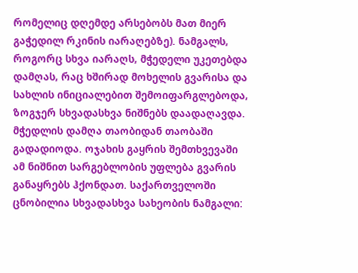რომელიც დღემდე არსებობს მათ მიერ გაჭედილ რკინის იარაღებზე). ნამგალს, როგორც სხვა იარაღს, მჭედელი უკეთებდა დამღას, რაც ხშირად მოხელის გვარისა და სახლის ინიციალებით შემოიფარგლებოდა, ზოგჯერ სხვადასხვა ნიშნებს დაადაღავდა. მჭედლის დამღა თაობიდან თაობაში გადადიოდა. ოჯახის გაყრის შემთხვევაში ამ ნიშნით სარგებლობის უფლება გვარის განაყრებს ჰქონდათ. საქართველოში ცნობილია სხვადასხვა სახეობის ნამგალი: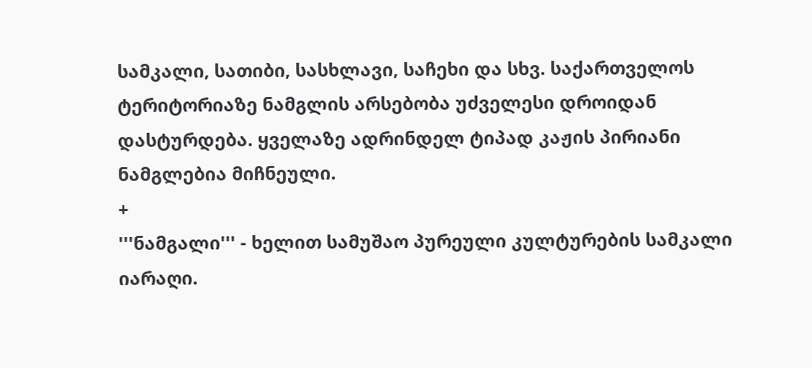სამკალი, სათიბი, სასხლავი, საჩეხი და სხვ. საქართველოს ტერიტორიაზე ნამგლის არსებობა უძველესი დროიდან დასტურდება. ყველაზე ადრინდელ ტიპად კაჟის პირიანი ნამგლებია მიჩნეული.
+
'''ნამგალი''' - ხელით სამუშაო პურეული კულტურების სამკალი იარაღი.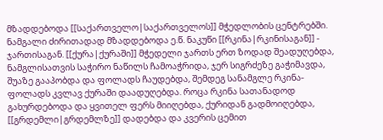მზადდებოდა [[საქართველო|საქართველოს]] მჭედლობის ცენტრებში. ნამგალი ძირითადად მზადდებოდა ე.წ. ნაკუწი [[რკინა|რკინისაგან]] - ჯართისაგან. [[ქურა|ქურაში]] მჭედელი ჯართს ერთ ზოდად შეადუღებდა, ნამგლისათვის საჭირო ნაწილს ჩამოაჭრიდა, ჯერ სიგრძეზე გაჭიმავდა, შუაზე გააპობდა და ფოლადს ჩაუდებდა, შემდეგ სანამგლე რკინა-ფოლადს კვლავ ქურაში დაადუღებდა. როცა რკინა სათანადოდ გახურდებოდა და ყვითელ ფერს მიიღებდა, ქურიდან გადმოიღებდა, [[გრდემლი|გრდემლზე]] დადებდა და კვერის ცემით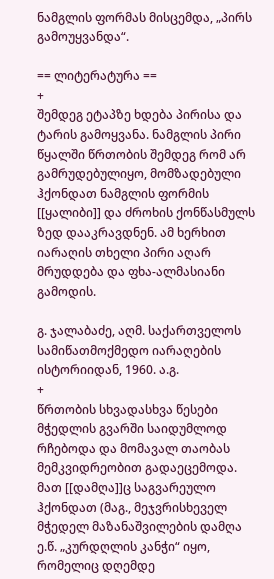ნამგლის ფორმას მისცემდა, „პირს გამოუყვანდა“.

== ლიტერატურა ==
+
შემდეგ ეტაპზე ხდება პირისა და ტარის გამოყვანა. ნამგლის პირი წყალში წრთობის შემდეგ რომ არ გამრუდებულიყო, მომზადებული ჰქონდათ ნამგლის ფორმის [[ყალიბი]] და ძროხის ქონწასმულს ზედ დააკრავდნენ. ამ ხერხით იარაღის თხელი პირი აღარ მრუდდება და ფხა-ალმასიანი გამოდის.

გ. ჯალაბაძე, აღმ. საქართველოს სამიწათმოქმედო იარაღების ისტორიიდან, 1960. ა.გ.
+
წრთობის სხვადასხვა წესები მჭედლის გვარში საიდუმლოდ რჩებოდა და მომავალ თაობას მემკვიდრეობით გადაეცემოდა. მათ [[დამღა]]ც საგვარეულო ჰქონდათ (მაგ., მეჯვრისხეველ მჭედელ მაზანაშვილების დამღა ე.წ. „კურდღლის კანჭი“ იყო, რომელიც დღემდე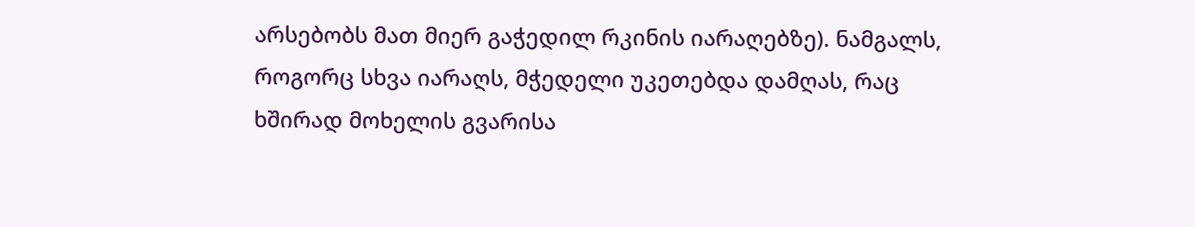არსებობს მათ მიერ გაჭედილ რკინის იარაღებზე). ნამგალს, როგორც სხვა იარაღს, მჭედელი უკეთებდა დამღას, რაც ხშირად მოხელის გვარისა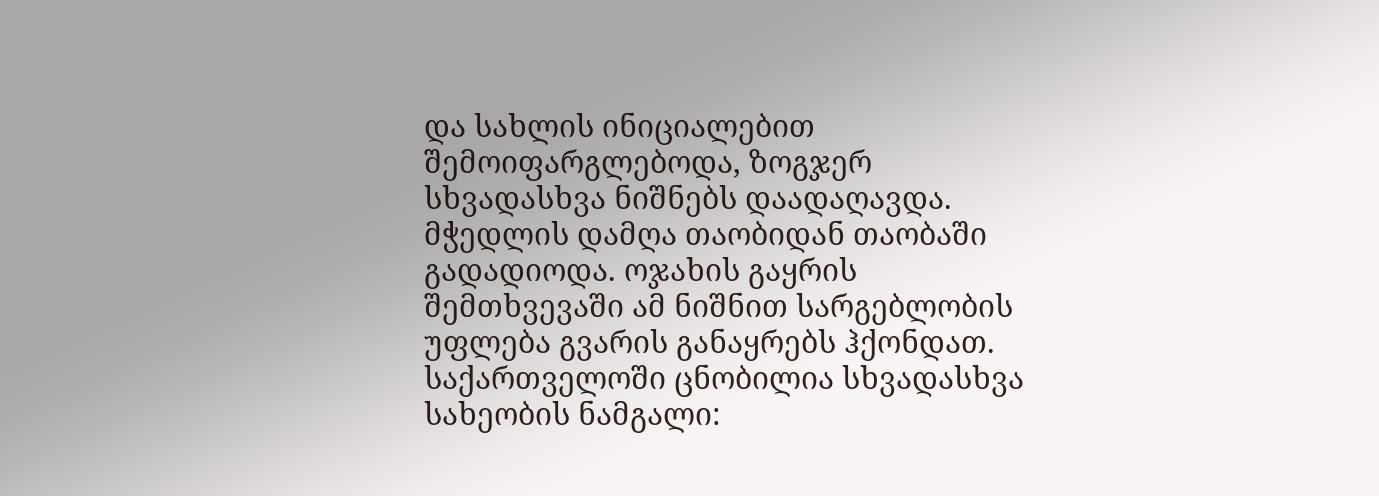და სახლის ინიციალებით შემოიფარგლებოდა, ზოგჯერ სხვადასხვა ნიშნებს დაადაღავდა. მჭედლის დამღა თაობიდან თაობაში გადადიოდა. ოჯახის გაყრის შემთხვევაში ამ ნიშნით სარგებლობის უფლება გვარის განაყრებს ჰქონდათ. საქართველოში ცნობილია სხვადასხვა სახეობის ნამგალი: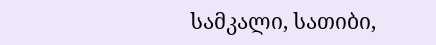სამკალი, სათიბი,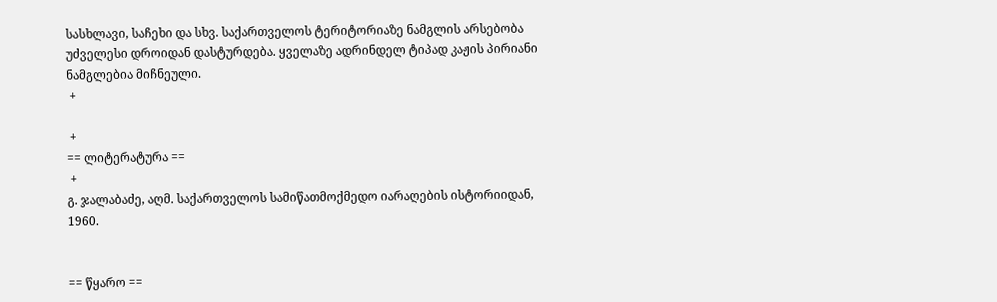სასხლავი, საჩეხი და სხვ. საქართველოს ტერიტორიაზე ნამგლის არსებობა უძველესი დროიდან დასტურდება. ყველაზე ადრინდელ ტიპად კაჟის პირიანი ნამგლებია მიჩნეული.
 +

 +
== ლიტერატურა ==
 +
გ. ჯალაბაძე, აღმ. საქართველოს სამიწათმოქმედო იარაღების ისტორიიდან, 1960.


== წყარო ==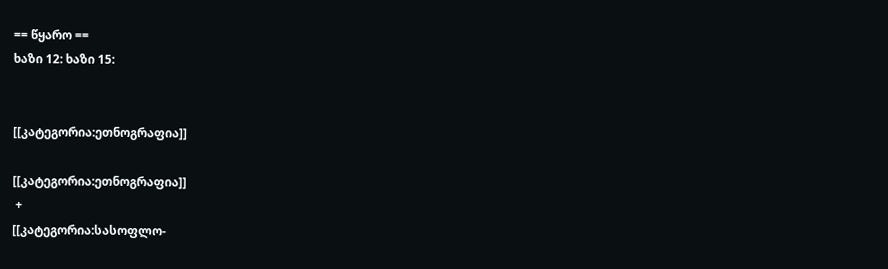== წყარო ==
ხაზი 12: ხაზი 15:


[[კატეგორია:ეთნოგრაფია]]

[[კატეგორია:ეთნოგრაფია]]
 +
[[კატეგორია:სასოფლო-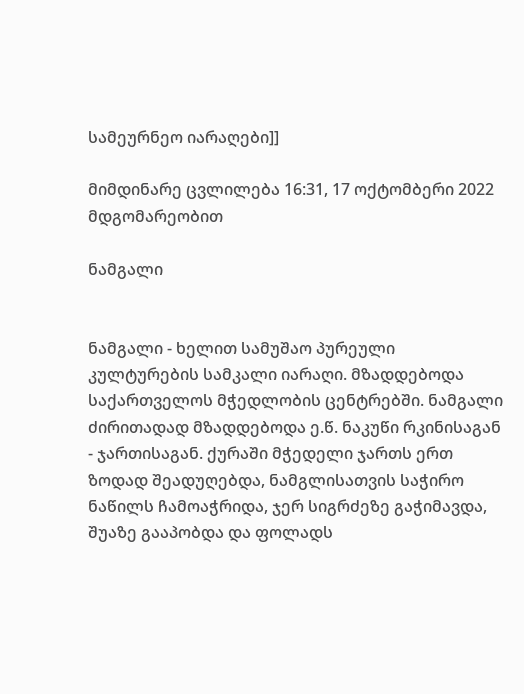სამეურნეო იარაღები]]

მიმდინარე ცვლილება 16:31, 17 ოქტომბერი 2022 მდგომარეობით

ნამგალი


ნამგალი - ხელით სამუშაო პურეული კულტურების სამკალი იარაღი. მზადდებოდა საქართველოს მჭედლობის ცენტრებში. ნამგალი ძირითადად მზადდებოდა ე.წ. ნაკუწი რკინისაგან - ჯართისაგან. ქურაში მჭედელი ჯართს ერთ ზოდად შეადუღებდა, ნამგლისათვის საჭირო ნაწილს ჩამოაჭრიდა, ჯერ სიგრძეზე გაჭიმავდა, შუაზე გააპობდა და ფოლადს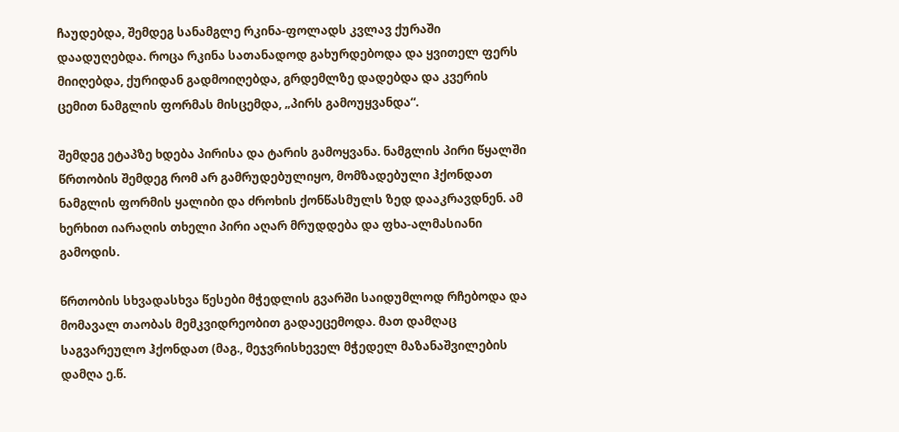ჩაუდებდა, შემდეგ სანამგლე რკინა-ფოლადს კვლავ ქურაში დაადუღებდა. როცა რკინა სათანადოდ გახურდებოდა და ყვითელ ფერს მიიღებდა, ქურიდან გადმოიღებდა, გრდემლზე დადებდა და კვერის ცემით ნამგლის ფორმას მისცემდა, „პირს გამოუყვანდა“.

შემდეგ ეტაპზე ხდება პირისა და ტარის გამოყვანა. ნამგლის პირი წყალში წრთობის შემდეგ რომ არ გამრუდებულიყო, მომზადებული ჰქონდათ ნამგლის ფორმის ყალიბი და ძროხის ქონწასმულს ზედ დააკრავდნენ. ამ ხერხით იარაღის თხელი პირი აღარ მრუდდება და ფხა-ალმასიანი გამოდის.

წრთობის სხვადასხვა წესები მჭედლის გვარში საიდუმლოდ რჩებოდა და მომავალ თაობას მემკვიდრეობით გადაეცემოდა. მათ დამღაც საგვარეულო ჰქონდათ (მაგ., მეჯვრისხეველ მჭედელ მაზანაშვილების დამღა ე.წ.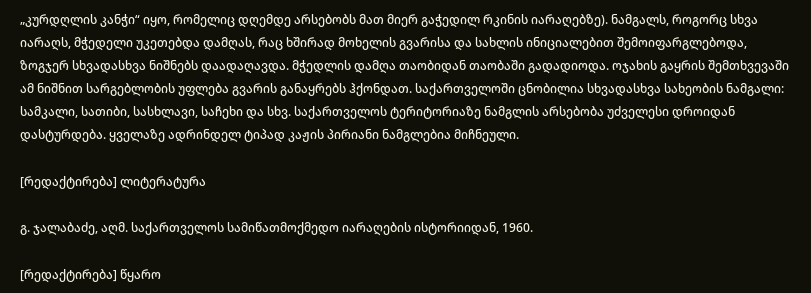„კურდღლის კანჭი“ იყო, რომელიც დღემდე არსებობს მათ მიერ გაჭედილ რკინის იარაღებზე). ნამგალს, როგორც სხვა იარაღს, მჭედელი უკეთებდა დამღას, რაც ხშირად მოხელის გვარისა და სახლის ინიციალებით შემოიფარგლებოდა, ზოგჯერ სხვადასხვა ნიშნებს დაადაღავდა. მჭედლის დამღა თაობიდან თაობაში გადადიოდა. ოჯახის გაყრის შემთხვევაში ამ ნიშნით სარგებლობის უფლება გვარის განაყრებს ჰქონდათ. საქართველოში ცნობილია სხვადასხვა სახეობის ნამგალი: სამკალი, სათიბი, სასხლავი, საჩეხი და სხვ. საქართველოს ტერიტორიაზე ნამგლის არსებობა უძველესი დროიდან დასტურდება. ყველაზე ადრინდელ ტიპად კაჟის პირიანი ნამგლებია მიჩნეული.

[რედაქტირება] ლიტერატურა

გ. ჯალაბაძე, აღმ. საქართველოს სამიწათმოქმედო იარაღების ისტორიიდან, 1960.

[რედაქტირება] წყარო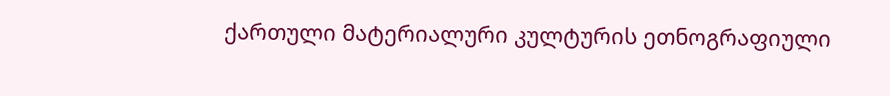ქართული მატერიალური კულტურის ეთნოგრაფიული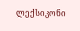ლექსიკონი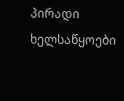პირადი ხელსაწყოები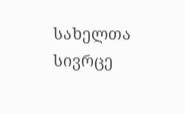სახელთა სივრცე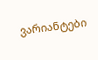ვარიანტები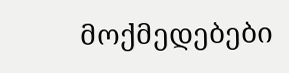მოქმედებები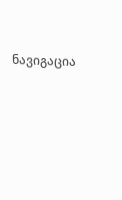ნავიგაცია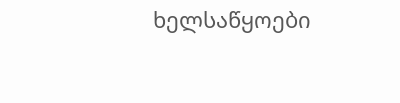ხელსაწყოები